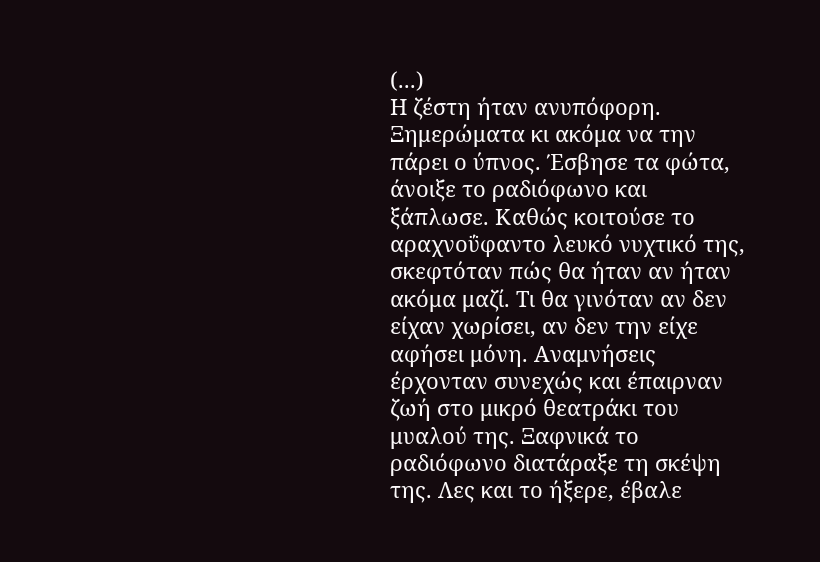(...)
Η ζέστη ήταν ανυπόφορη. Ξημερώματα κι ακόμα να την πάρει ο ύπνος. Έσβησε τα φώτα, άνοιξε το ραδιόφωνο και ξάπλωσε. Καθώς κοιτούσε το αραχνοΰφαντο λευκό νυχτικό της, σκεφτόταν πώς θα ήταν αν ήταν ακόμα μαζί. Τι θα γινόταν αν δεν είχαν χωρίσει, αν δεν την είχε αφήσει μόνη. Αναμνήσεις έρχονταν συνεχώς και έπαιρναν ζωή στο μικρό θεατράκι του μυαλού της. Ξαφνικά το ραδιόφωνο διατάραξε τη σκέψη της. Λες και το ήξερε, έβαλε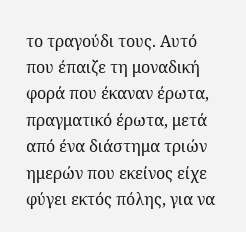το τραγούδι τους. Αυτό που έπαιζε τη μοναδική φορά που έκαναν έρωτα, πραγματικό έρωτα, μετά από ένα διάστημα τριών ημερών που εκείνος είχε φύγει εκτός πόλης, για να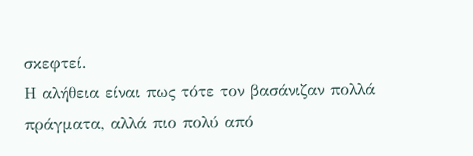σκεφτεί.
Η αλήθεια είναι πως τότε τον βασάνιζαν πολλά πράγματα, αλλά πιο πολύ από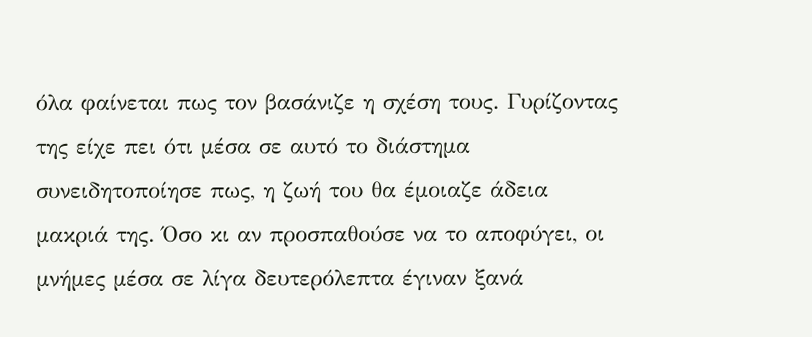όλα φαίνεται πως τον βασάνιζε η σχέση τους. Γυρίζοντας της είχε πει ότι μέσα σε αυτό το διάστημα συνειδητοποίησε πως, η ζωή του θα έμοιαζε άδεια μακριά της. Όσο κι αν προσπαθούσε να το αποφύγει, οι μνήμες μέσα σε λίγα δευτερόλεπτα έγιναν ξανά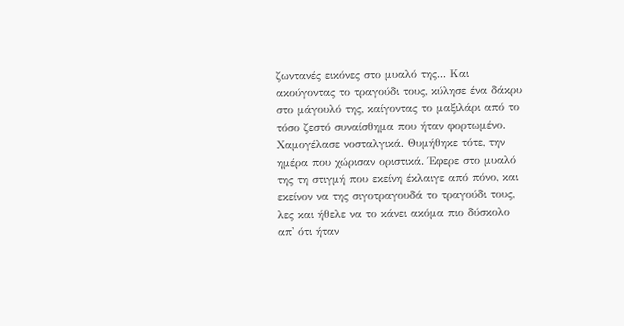ζωντανές εικόνες στο μυαλό της... Και ακούγοντας το τραγούδι τους, κύλησε ένα δάκρυ στο μάγουλό της, καίγοντας το μαξιλάρι από το τόσο ζεστό συναίσθημα που ήταν φορτωμένο. Χαμογέλασε νοσταλγικά. Θυμήθηκε τότε, την ημέρα που χώρισαν οριστικά. Έφερε στο μυαλό της τη στιγμή που εκείνη έκλαιγε από πόνο, και εκείνον να της σιγοτραγουδά το τραγούδι τους, λες και ήθελε να το κάνει ακόμα πιο δύσκολο απ' ότι ήταν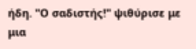ήδη. "Ο σαδιστής!" ψιθύρισε με μια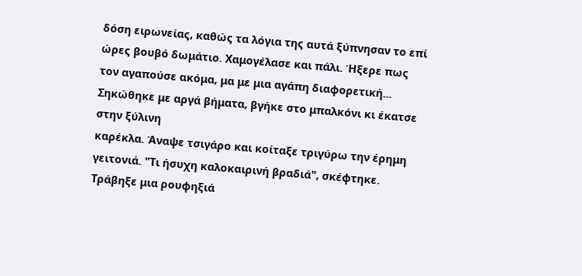δόση ειρωνείας, καθώς τα λόγια της αυτά ξύπνησαν το επί ώρες βουβό δωμάτιο. Χαμογέλασε και πάλι. Ήξερε πως τον αγαπούσε ακόμα, μα με μια αγάπη διαφορετική...
Σηκώθηκε με αργά βήματα, βγήκε στο μπαλκόνι κι έκατσε στην ξύλινη
καρέκλα. Άναψε τσιγάρο και κοίταξε τριγύρω την έρημη γειτονιά. "Τι ήσυχη καλοκαιρινή βραδιά", σκέφτηκε. Τράβηξε μια ρουφηξιά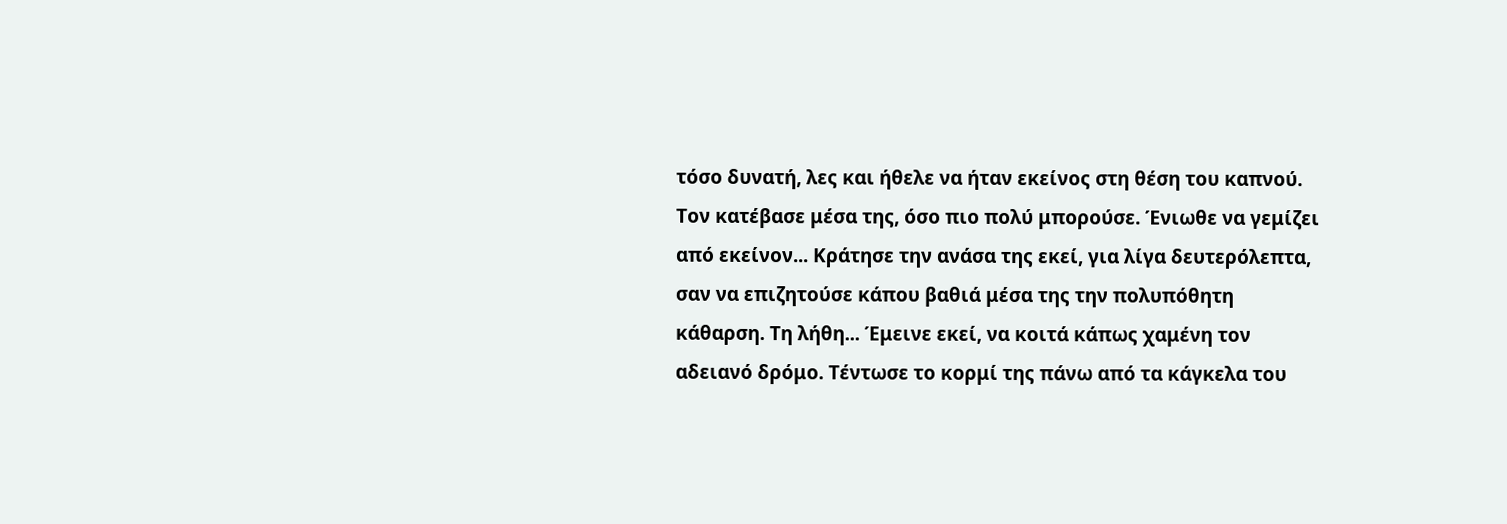τόσο δυνατή, λες και ήθελε να ήταν εκείνος στη θέση του καπνού. Τον κατέβασε μέσα της, όσο πιο πολύ μπορούσε. Ένιωθε να γεμίζει από εκείνον... Κράτησε την ανάσα της εκεί, για λίγα δευτερόλεπτα, σαν να επιζητούσε κάπου βαθιά μέσα της την πολυπόθητη κάθαρση. Τη λήθη... Έμεινε εκεί, να κοιτά κάπως χαμένη τον αδειανό δρόμο. Τέντωσε το κορμί της πάνω από τα κάγκελα του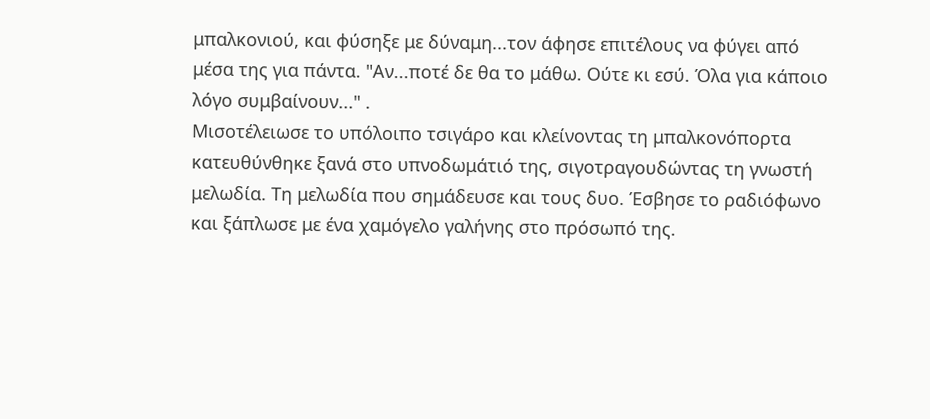μπαλκονιού, και φύσηξε με δύναμη...τον άφησε επιτέλους να φύγει από μέσα της για πάντα. "Αν...ποτέ δε θα το μάθω. Ούτε κι εσύ. Όλα για κάποιο λόγο συμβαίνουν..." .
Μισοτέλειωσε το υπόλοιπο τσιγάρο και κλείνοντας τη μπαλκονόπορτα κατευθύνθηκε ξανά στο υπνοδωμάτιό της, σιγοτραγουδώντας τη γνωστή μελωδία. Τη μελωδία που σημάδευσε και τους δυο. Έσβησε το ραδιόφωνο και ξάπλωσε με ένα χαμόγελο γαλήνης στο πρόσωπό της.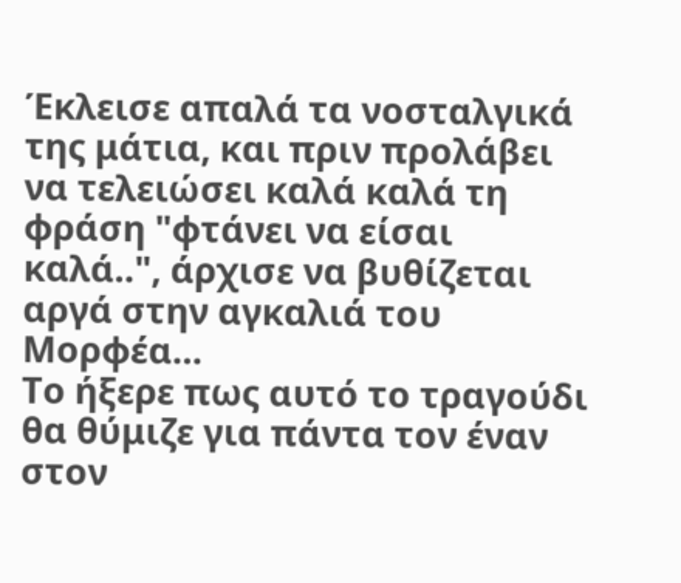Έκλεισε απαλά τα νοσταλγικά της μάτια, και πριν προλάβει να τελειώσει καλά καλά τη φράση "φτάνει να είσαι καλά..", άρχισε να βυθίζεται αργά στην αγκαλιά του Μορφέα...
Το ήξερε πως αυτό το τραγούδι θα θύμιζε για πάντα τον έναν στον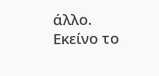άλλο. Εκείνο το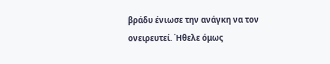βράδυ ένιωσε την ανάγκη να τον ονειρευτεί. Ήθελε όμως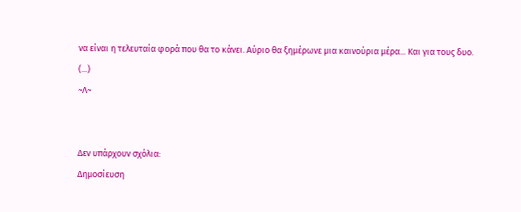να είναι η τελευταία φορά που θα το κάνει. Αύριο θα ξημέρωνε μια καινούρια μέρα... Και για τους δυο.
(...)
~Λ~


Δεν υπάρχουν σχόλια:
Δημοσίευση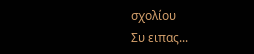σχολίου
Συ ειπας...